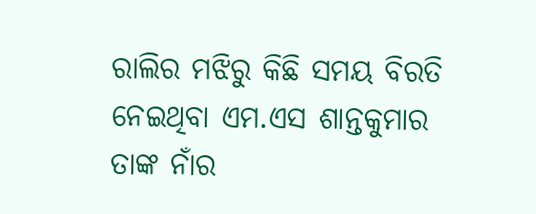ରାଲିର ମଝିରୁ କିଛି ସମୟ ବିରତି ନେଇଥିବା ଏମ.ଏସ ଶାନ୍ତକୁମାର ତାଙ୍କ ନାଁର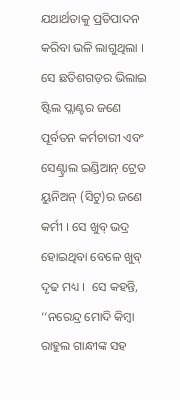ଯଥାର୍ଥତାକୁ ପ୍ରତିପାଦନ କରିବା ଭଳି ଲାଗୁଥିଲା । ସେ ଛତିଶଗଡ଼ର ଭିଲାଇ ଷ୍ଟିଲ ପ୍ଲାଣ୍ଟର ଜଣେ ପୂର୍ବତନ କର୍ମଚାରୀ ଏବଂ ସେଣ୍ଟ୍ରାଲ ଇଣ୍ଡିଆନ୍ ଟ୍ରେଡ ୟୁନିଅନ୍ (ସିଟୁ)ର ଜଣେ କର୍ମୀ । ସେ ଖୁବ୍ ଭଦ୍ର ହୋଇଥିବା ବେଳେ ଖୁବ୍ ଦୃଢ ମଧ୍ୟ ।  ସେ କହନ୍ତି, ‘‘ନରେନ୍ଦ୍ର ମୋଦି କିମ୍ବା ରାହୁଲ ଗାନ୍ଧୀଙ୍କ ସହ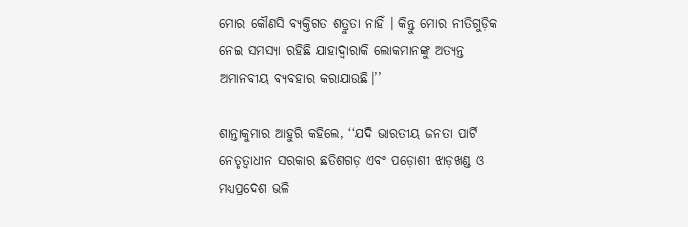ମୋର କୌଣସି ବ୍ୟକ୍ତିଗତ ଶତ୍ରୁତା ନାହିଁ । କିନ୍ତୁ ମୋର ନୀତିଗୁଡ଼ିକ ନେଇ ସମସ୍ୟା ରହିଛି ଯାହାଦ୍ୱାରାକି ଲୋକମାନଙ୍କୁ ଅତ୍ୟନ୍ତ ଅମାନବୀୟ ବ୍ୟବହାର କରାଯାଉଛି।’’

ଶାନ୍ତାକୁମାର ଆହୁରି କହିଲେ, ‘‘ଯଦି ଭାରତୀୟ ଜନତା ପାର୍ଟି ନେତୃତ୍ୱାଧୀନ ସରକାର ଛତିଶଗଡ଼ ଏବଂ ପଡ଼ୋଶୀ ଝାଡ଼ଖଣ୍ଡ ଓ ମଧ୍ୟପ୍ରଦେଶ ଭଳି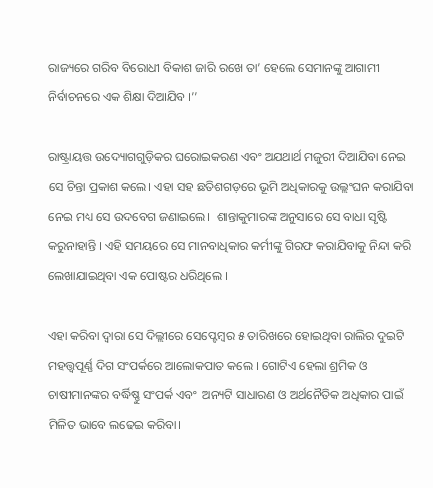ରାଜ୍ୟରେ ଗରିବ ବିରୋଧୀ ବିକାଶ ଜାରି ରଖେ ତା’ ହେଲେ ସେମାନଙ୍କୁ ଆଗାମୀ ନିର୍ବାଚନରେ ଏକ ଶିକ୍ଷା ଦିଆଯିବ ।’’

ରାଷ୍ଟ୍ରାୟତ୍ତ ଉଦ୍ୟୋଗଗୁଡ଼ିକର ଘରୋଇକରଣ ଏବଂ ଅଯଥାର୍ଥ ମଜୁରୀ ଦିଆଯିବା ନେଇ ସେ ଚିନ୍ତା ପ୍ରକାଶ କଲେ। ଏହା ସହ ଛତିଶଗଡ଼ରେ ଭୂମି ଅଧିକାରକୁ ଉଲ୍ଲଂଘନ କରାଯିବା ନେଇ ମଧ୍ୟ ସେ ଉଦବେଗ ଜଣାଇଲେ।  ଶାନ୍ତାକୁମାରଙ୍କ ଅନୁସାରେ ସେ ବାଧା ସୃଷ୍ଟି କରୁନାହାନ୍ତି । ଏହି ସମୟରେ ସେ ମାନବାଧିକାର କର୍ମୀଙ୍କୁ ଗିରଫ କରାଯିବାକୁ ନିନ୍ଦା କରି ଲେଖାଯାଇଥିବା ଏକ ପୋଷ୍ଟର ଧରିଥିଲେ ।

ଏହା କରିବା ଦ୍ୱାରା ସେ ଦିଲ୍ଲୀରେ ସେପ୍ଟେମ୍ବର ୫ ତାରିଖରେ ହୋଇଥିବା ରାଲିର ଦୁଇଟି ମହତ୍ତ୍ୱପୂର୍ଣ୍ଣ ଦିଗ ସଂପର୍କରେ ଆଲୋକପାତ କଲେ । ଗୋଟିଏ ହେଲା ଶ୍ରମିକ ଓ ଚାଷୀମାନଙ୍କର ବର୍ଦ୍ଧିଷ୍ଣୁ ସଂପର୍କ ଏବଂ  ଅନ୍ୟଟି ସାଧାରଣ ଓ ଅର୍ଥନୈତିକ ଅଧିକାର ପାଇଁ ମିଳିତ ଭାବେ ଲଢେଇ କରିବା।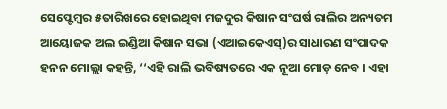ସେପ୍ଟେମ୍ବର ୫ତାରିଖରେ ହୋଇଥିବା ମଜଦୁର କିଷାନ ସଂଘର୍ଷ ରାଲିର ଅନ୍ୟତମ ଆୟୋଜକ ଅଲ ଇଣ୍ଡିଆ କିଷାନ ସଭା (ଏଆଇକେଏସ୍)ର ସାଧାରଣ ସଂପାଦକ ହନନ ମୋଲ୍ଲା କହନ୍ତି, ‘‘ଏହି ରାଲି ଭବିଷ୍ୟତରେ ଏକ ନୂଆ ମୋଡ଼ ନେବ । ଏହା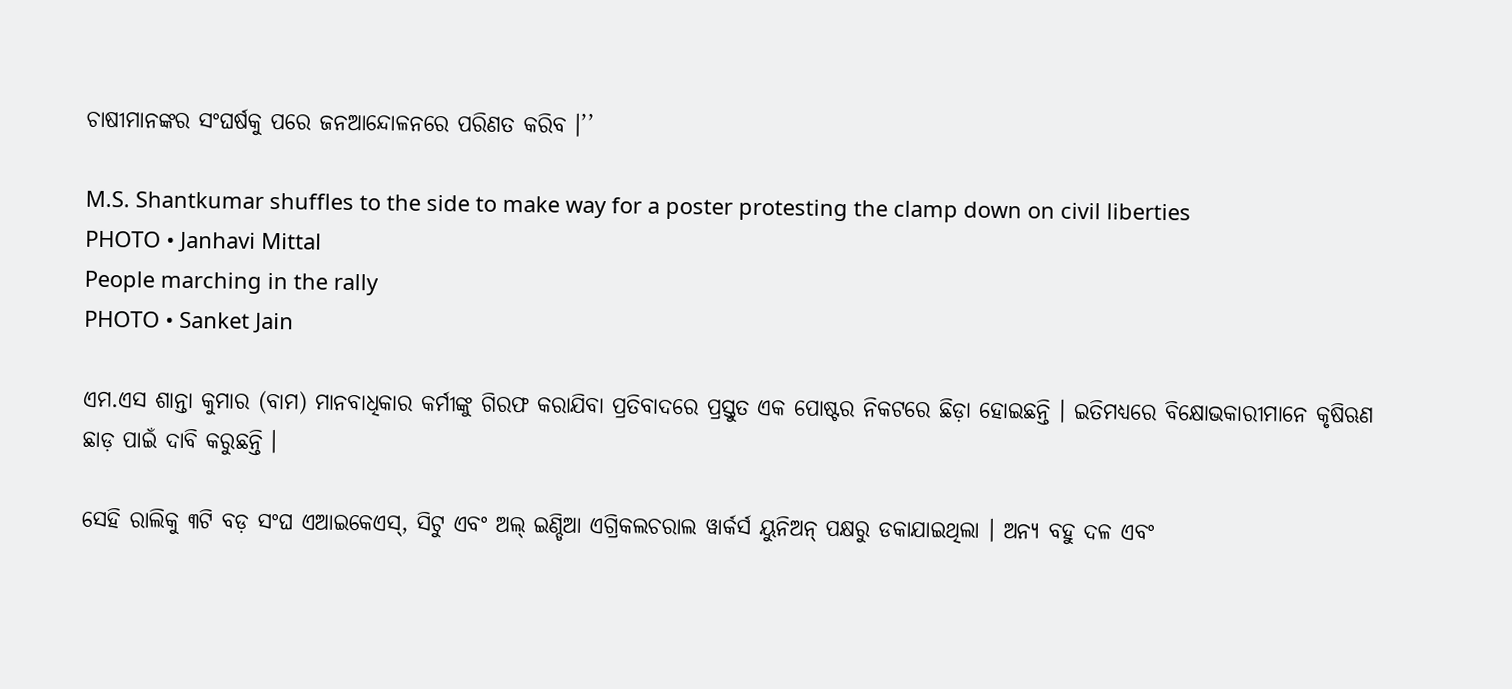ଚାଷୀମାନଙ୍କର ସଂଘର୍ଷକୁ ପରେ ଜନଆନ୍ଦୋଳନରେ ପରିଣତ କରିବ ।’’

M.S. Shantkumar shuffles to the side to make way for a poster protesting the clamp down on civil liberties
PHOTO • Janhavi Mittal
People marching in the rally
PHOTO • Sanket Jain

ଏମ.ଏସ ଶାନ୍ତା କୁମାର (ବାମ) ମାନବାଧିକାର କର୍ମୀଙ୍କୁ ଗିରଫ କରାଯିବା ପ୍ରତିବାଦରେ ପ୍ରସ୍ତୁତ ଏକ ପୋଷ୍ଟର ନିକଟରେ ଛିଡ଼ା ହୋଇଛନ୍ତି । ଇତିମଧ୍ୟରେ ବିକ୍ଷୋଭକାରୀମାନେ କୃଷିଋଣ ଛାଡ଼ ପାଇଁ ଦାବି କରୁଛନ୍ତି ।

ସେହି ରାଲିକୁ ୩ଟି ବଡ଼ ସଂଘ ଏଆଇକେଏସ୍, ସିଟୁ ଏବଂ ଅଲ୍ ଇଣ୍ଡିଆ ଏଗ୍ରିକଲଚରାଲ ୱାର୍କର୍ସ ୟୁନିଅନ୍ ପକ୍ଷରୁ ଡକାଯାଇଥିଲା । ଅନ୍ୟ ବହୁ ଦଳ ଏବଂ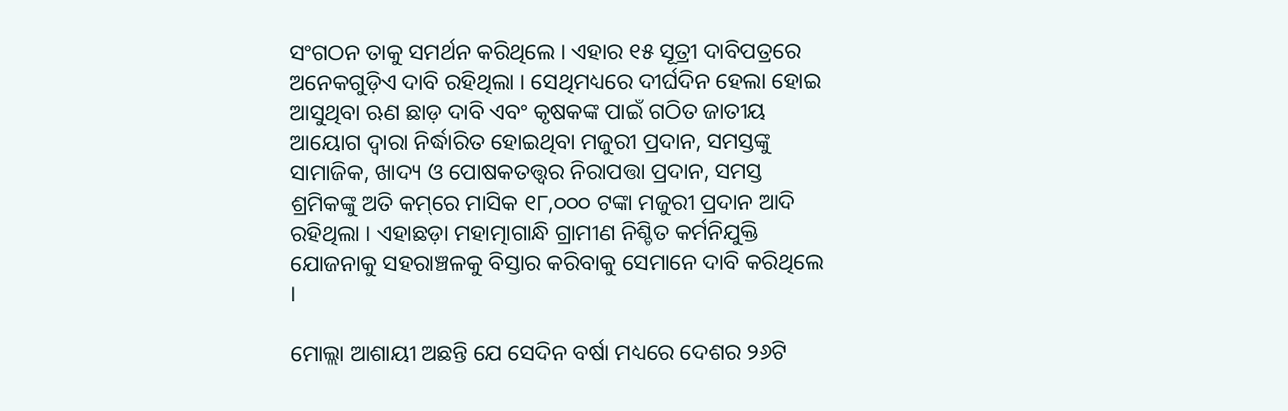ସଂଗଠନ ତାକୁ ସମର୍ଥନ କରିଥିଲେ । ଏହାର ୧୫ ସୂତ୍ରୀ ଦାବିପତ୍ରରେ ଅନେକଗୁଡ଼ିଏ ଦାବି ରହିଥିଲା । ସେଥିମଧ୍ୟରେ ଦୀର୍ଘଦିନ ହେଲା ହୋଇ ଆସୁଥିବା ଋଣ ଛାଡ଼ ଦାବି ଏବଂ କୃଷକଙ୍କ ପାଇଁ ଗଠିତ ଜାତୀୟ ଆୟୋଗ ଦ୍ୱାରା ନିର୍ଦ୍ଧାରିତ ହୋଇଥିବା ମଜୁରୀ ପ୍ରଦାନ, ସମସ୍ତଙ୍କୁ ସାମାଜିକ, ଖାଦ୍ୟ ଓ ପୋଷକତତ୍ତ୍ୱର ନିରାପତ୍ତା ପ୍ରଦାନ, ସମସ୍ତ ଶ୍ରମିକଙ୍କୁ ଅତି କମ୍‌ରେ ମାସିକ ୧୮,୦୦୦ ଟଙ୍କା ମଜୁରୀ ପ୍ରଦାନ ଆଦି ରହିଥିଲା । ଏହାଛଡ଼ା ମହାତ୍ମାଗାନ୍ଧି ଗ୍ରାମୀଣ ନିଶ୍ଚିତ କର୍ମନିଯୁକ୍ତି ଯୋଜନାକୁ ସହରାଞ୍ଚଳକୁ ବିସ୍ତାର କରିବାକୁ ସେମାନେ ଦାବି କରିଥିଲେ ।

ମୋଲ୍ଲା ଆଶାୟୀ ଅଛନ୍ତି ଯେ ସେଦିନ ବର୍ଷା ମଧ୍ୟରେ ଦେଶର ୨୬ଟି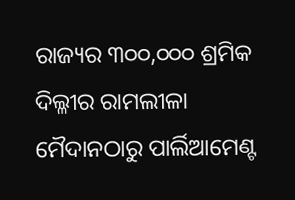ରାଜ୍ୟର ୩୦୦,୦୦୦ ଶ୍ରମିକ ଦିଲ୍ଳୀର ରାମଲୀଳା ମୈଦାନଠାରୁ ପାର୍ଲିଆମେଣ୍ଟ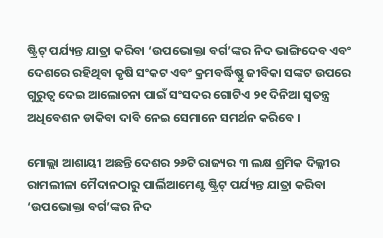ଷ୍ଟ୍ରିଟ୍ ପର୍ଯ୍ୟନ୍ତ ଯାତ୍ରା କରିବା ‘ଉପଭୋକ୍ତା ବର୍ଗ’ଙ୍କର ନିଦ ଭାଙ୍ଗିଦେବ ଏବଂ ଦେଶରେ ରହିଥିବା କୃଷି ସଂକଟ ଏବଂ କ୍ରମବର୍ଦ୍ଧିଷ୍ଣୁ ଜୀବିକା ସଙ୍କଟ ଉପରେ ଗୁରୁତ୍ଵ ଦେଇ ଆଲୋଚନା ପାଇଁ ସଂସଦର ଗୋଟିଏ ୨୧ ଦିନିଆ ସ୍ଵତନ୍ତ୍ର ଅଧିବେଶନ ଡାକିବା ଦାବି ନେଇ ସେମାନେ ସମର୍ଥନ କରିବେ ।

ମୋଲ୍ଲା ଆଶାୟୀ ଅଛନ୍ତି ଦେଶର ୨୬ଟି ରାଜ୍ୟର ୩ ଲକ୍ଷ ଶ୍ରମିକ ଦିଲ୍ଳୀର ରାମଲୀଳା ମୈଦାନଠାରୁ ପାର୍ଲିଆମେଣ୍ଟ ଷ୍ଟ୍ରିଟ୍ ପର୍ଯ୍ୟନ୍ତ ଯାତ୍ରା କରିବା ‘ଉପଭୋକ୍ତା ବର୍ଗ’ଙ୍କର ନିଦ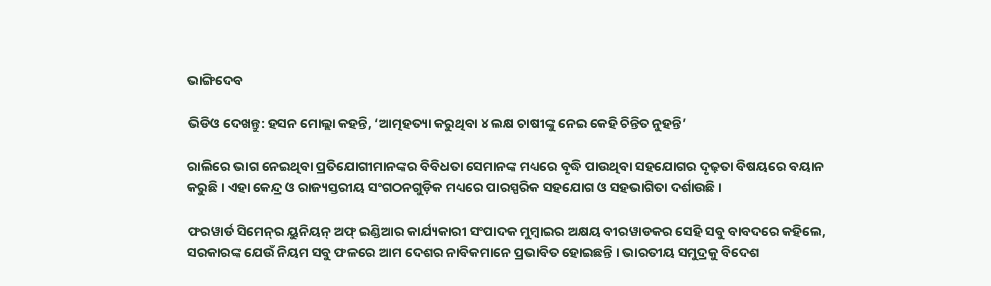ଭାଙ୍ଗିଦେବ

ଭିଡିଓ ଦେଖନ୍ତୁ: ହସନ ମୋଲ୍ଲା କହନ୍ତି, ‘ଆତ୍ମହତ୍ୟା କରୁଥିବା ୪ ଲକ୍ଷ ଚାଷୀଙ୍କୁ ନେଇ କେହି ଚିନ୍ତିତ ନୁହନ୍ତି’

ରାଲିରେ ଭାଗ ନେଇଥିବା ପ୍ରତିଯୋଗୀମାନଙ୍କର ବିବିଧତା ସେମାନଙ୍କ ମଧ୍ୟରେ ବୃଦ୍ଧି ପାଉଥିବା ସହଯୋଗର ଦୃଢ଼ତା ବିଷୟରେ ବୟାନ କରୁଛି । ଏହା କେନ୍ଦ୍ର ଓ ରାଜ୍ୟସ୍ତରୀୟ ସଂଗଠନଗୁଡ଼ିକ ମଧ୍ୟରେ ପାରସ୍ପରିକ ସହଯୋଗ ଓ ସହଭାଗିତା ଦର୍ଶାଉଛି ।

ଫରୱାର୍ଡ ସିମେନ୍‌ର ୟୁନିୟନ୍‌ ଅଫ୍‌ ଇଣ୍ଡିଆର କାର୍ଯ୍ୟକାରୀ ସଂପାଦକ ମୁମ୍ବାଇର ଅକ୍ଷୟ ବୀରୱାଡକର ସେହି ସବୁ ବାବଦରେ କହିଲେ, ସରକାରଙ୍କ ଯେଉଁ ନିୟମ ସବୁ ଫଳରେ ଆମ ଦେଶର ନାବିକମାନେ ପ୍ରଭାବିତ ହୋଇଛନ୍ତି । ଭାରତୀୟ ସମୁଦ୍ରକୁ ବିଦେଶ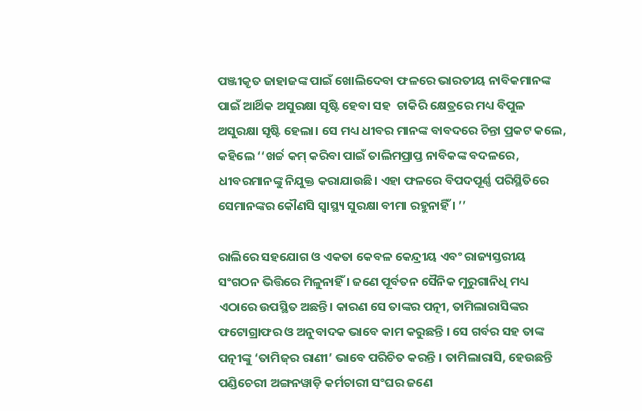ପଞ୍ଜୀକୃତ ଜାହାଜଙ୍କ ପାଇଁ ଖୋଲିଦେବା ଫଳରେ ଭାରତୀୟ ନାବିକମାନଙ୍କ ପାଇଁ ଆର୍ଥିକ ଅସୁରକ୍ଷା ସୃଷ୍ଟି ହେବା ସହ  ଚାକିରି କ୍ଷେତ୍ରରେ ମଧ୍ୟ ବିପୁଳ ଅସୁରକ୍ଷା ସୃଷ୍ଟି ହେଲା। ସେ ମଧ୍ୟ ଧୀବର ମାନଙ୍କ ବାବଦରେ ଚିନ୍ତା ପ୍ରକଟ କଲେ, କହିଲେ ‘‘ଖର୍ଚ୍ଚ କମ୍‌ କରିବା ପାଇଁ ତାଲିମପ୍ରାପ୍ତ ନାବିକଙ୍କ ବଦଳରେ, ଧୀବରମାନଙ୍କୁ ନିଯୁକ୍ତ କରାଯାଉଛି। ଏହା ଫଳରେ ବିପଦପୂର୍ଣ୍ଣ ପରିସ୍ଥିତିରେ ସେମାନଙ୍କର କୌଣସି ସ୍ଵାସ୍ଥ୍ୟ ସୁରକ୍ଷା ବୀମା ରହୁନାହିଁ । ’’

ରାଲିରେ ସହଯୋଗ ଓ ଏକତା କେବଳ କେନ୍ଦ୍ରୀୟ ଏବଂ ରାଜ୍ୟସ୍ତରୀୟ ସଂଗଠନ ଭିତ୍ତିରେ ମିଳୁନାହିଁ । ଜଣେ ପୂର୍ବତନ ସୈନିକ ମୁରୁଗାନିଧି ମଧ୍ୟ ଏଠାରେ ଉପସ୍ଥିତ ଅଛନ୍ତି। କାରଣ ସେ ତାଙ୍କର ପତ୍ନୀ, ତାମିଲାରାସିଙ୍କର ଫଟୋଗ୍ରାଫର ଓ ଅନୁବାଦକ ଭାବେ କାମ କରୁଛନ୍ତି । ସେ ଗର୍ବର ସହ ତାଙ୍କ ପତ୍ନୀଙ୍କୁ ‘ତାମିଜ୍‌ର ରାଣୀ’ ଭାବେ ପରିଚିତ କରନ୍ତି । ତାମିଲାରାସି, ହେଉଛନ୍ତି ପଣ୍ଡିଚେରୀ ଅଙ୍ଗନୱାଡ଼ି କର୍ମଚାରୀ ସଂଘର ଜଣେ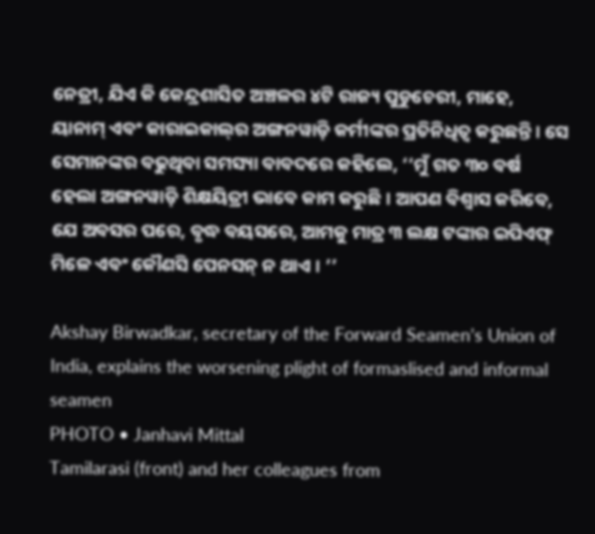ନେତ୍ରୀ, ଯିଏ କି କେନ୍ଦ୍ରଶାସିତ ଅଞ୍ଚଳର ୪ଟି ରାଜ୍ୟ ପୁଡୁଚେରୀ, ମାହେ, ୟାନାମ୍‌ ଏବଂ କାରାଇକାଲ୍‌ର ଅଙ୍ଗନୱାଡ଼ି କର୍ମୀଙ୍କର ପ୍ରତିନିଧିତ୍ଵ କରୁଛନ୍ତି । ସେ ସେମାନଙ୍କର ବଢୁଥିବା ସମସ୍ୟା ବାବଦରେ କହିଲେ, ‘‘ମୁଁ ଗତ ୩୦ ବର୍ଷ ହେଲା ଅଙ୍ଗନୱାଡ଼ି ଶିକ୍ଷୟିତ୍ରୀ ଭାବେ କାମ କରୁଛି । ଆପଣ ବିଶ୍ଵାସ କରିବେ, ଯେ ଅବସର ପରେ, ବୃଦ୍ଧ ବୟସରେ, ଆମକୁ ମାତ୍ର ୩ ଲକ୍ଷ ଟଙ୍କାର ଇପିଏଫ୍‌ ମିଳେ ଏବଂ କୌଣସି ପେନସନ୍‌ ନ ଥାଏ । ’’

Akshay Birwadkar, secretary of the Forward Seamen’s Union of India, explains the worsening plight of formaslised and informal seamen
PHOTO • Janhavi Mittal
Tamilarasi (front) and her colleagues from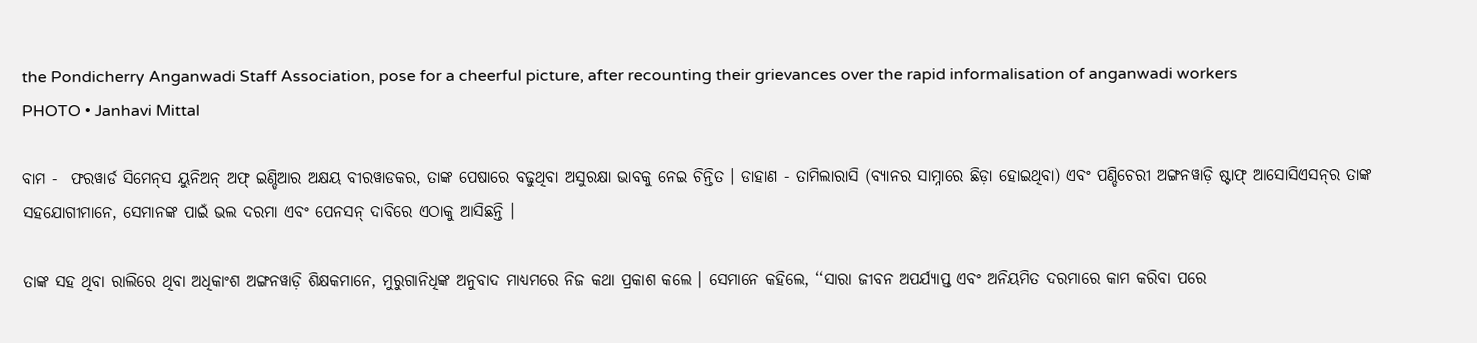the Pondicherry Anganwadi Staff Association, pose for a cheerful picture, after recounting their grievances over the rapid informalisation of anganwadi workers
PHOTO • Janhavi Mittal

ବାମ -  ଫରୱାର୍ଡ ସିମେନ୍‌ସ ୟୁନିଅନ୍‌ ଅଫ୍‌ ଇଣ୍ଡିଆର ଅକ୍ଷୟ ବୀରୱାଡକର, ତାଙ୍କ ପେଷାରେ ବଢୁଥିବା ଅସୁରକ୍ଷା ଭାବକୁ ନେଇ ଚିନ୍ତିତ । ଡାହାଣ - ତାମିଲାରାସି (ବ୍ୟାନର ସାମ୍ନାରେ ଛିଡ଼ା ହୋଇଥିବା) ଏବଂ ପଣ୍ଡିଚେରୀ ଅଙ୍ଗନୱାଡ଼ି ଷ୍ଟାଫ୍‌ ଆସୋସିଏସନ୍‌ର ତାଙ୍କ ସହଯୋଗୀମାନେ, ସେମାନଙ୍କ ପାଇଁ ଭଲ ଦରମା ଏବଂ ପେନସନ୍‌ ଦାବିରେ ଏଠାକୁ ଆସିଛନ୍ତି ।

ତାଙ୍କ ସହ ଥିବା ରାଲିରେ ଥିବା ଅଧିକାଂଶ ଅଙ୍ଗନୱାଡ଼ି ଶିକ୍ଷକମାନେ, ମୁରୁଗାନିଧିଙ୍କ ଅନୁବାଦ ମାଧ୍ୟମରେ ନିଜ କଥା ପ୍ରକାଶ କଲେ । ସେମାନେ କହିଲେ, ‘‘ସାରା ଜୀବନ ଅପର୍ଯ୍ୟାପ୍ତ ଏବଂ ଅନିୟମିତ ଦରମାରେ କାମ କରିବା ପରେ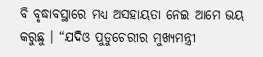ବି ବୃଦ୍ଧାବସ୍ଥାରେ ମଧ୍ୟ ଅସହାୟତା ନେଇ ଆମେ ଭୟ କରୁଛୁ । “ଯଦିଓ ପୁଡୁଚେରୀର ମୁଖ୍ୟମନ୍ତ୍ରୀ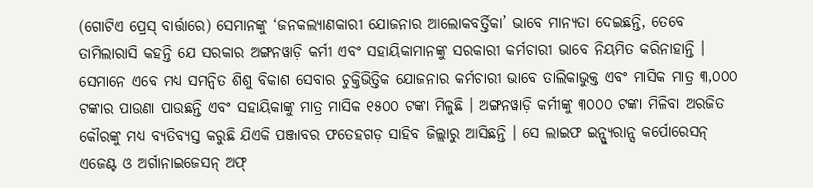(ଗୋଟିଏ ପ୍ରେସ୍‌ ବାର୍ତ୍ତାରେ) ସେମାନଙ୍କୁ ‘ଜନକଲ୍ୟାଣକାରୀ ଯୋଜନାର ଆଲୋକବର୍ତ୍ତିକା’ ଭାବେ ମାନ୍ୟତା ଦେଇଛନ୍ତି, ତେବେ ତାମିଲାରାସି କହନ୍ତି ଯେ ସରକାର ଅଙ୍ଗନୱାଡ଼ି କର୍ମୀ ଏବଂ ସହାୟିକାମାନଙ୍କୁ ସରକାରୀ କର୍ମଚାରୀ ଭାବେ ନିୟମିତ କରିନାହାନ୍ତି । ସେମାନେ ଏବେ ମଧ୍ୟ ସମନ୍ଵିତ ଶିଶୁ ବିକାଶ ସେବାର ଚୁକ୍ତିଭିତ୍ତିକ ଯୋଜନାର କର୍ମଚାରୀ ଭାବେ ତାଲିକାଭୁକ୍ତ ଏବଂ ମାସିକ ମାତ୍ର ୩,୦୦୦ ଟଙ୍କାର ପାଉଣା ପାଉଛନ୍ତି ଏବଂ ସହାୟିକାଙ୍କୁ ମାତ୍ର ମାସିକ ୧୫୦୦ ଟଙ୍କା ମିଳୁଛି । ଅଙ୍ଗନୱାଡ଼ି କର୍ମୀଙ୍କୁ ୩୦୦୦ ଟଙ୍କା ମିଳିବା ଅରଜିତ କୌରଙ୍କୁ ମଧ୍ୟ ବ୍ୟତିବ୍ୟସ୍ତ କରୁଛି ଯିଏକି ପଞ୍ଜାବର ଫତେହଗଡ଼ ସାହିବ ଜିଲ୍ଲାରୁ ଆସିଛନ୍ତି । ସେ ଲାଇଫ ଇନ୍ସ୍ୟୁରାନ୍ସ କର୍ପୋରେସନ୍ ଏଜେଣ୍ଟ ଓ ଅର୍ଗାନାଇଜେସନ୍ ଅଫ୍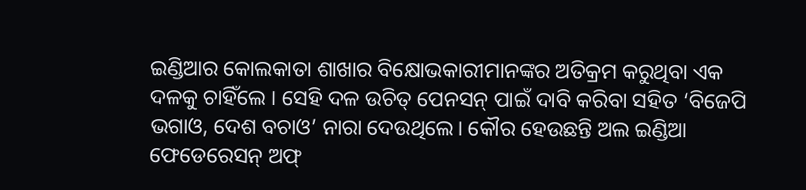ଇଣ୍ଡିଆର କୋଲକାତା ଶାଖାର ବିକ୍ଷୋଭକାରୀମାନଙ୍କର ଅତିକ୍ରମ କରୁଥିବା ଏକ ଦଳକୁ ଚାହିଁଲେ । ସେହି ଦଳ ଉଚିତ୍ ପେନସନ୍ ପାଇଁ ଦାବି କରିବା ସହିତ ‘ବିଜେପି ଭଗାଓ, ଦେଶ ବଚାଓ’ ନାରା ଦେଉଥିଲେ। କୌର ହେଉଛନ୍ତି ଅଲ ଇଣ୍ଡିଆ ଫେଡେରେସନ୍ ଅଫ୍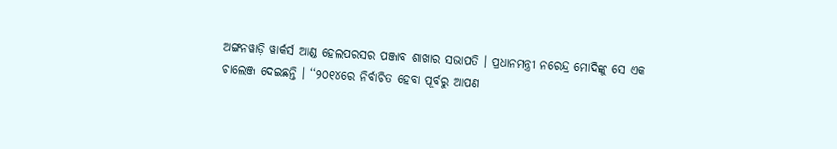ଅଙ୍ଗନୱାଡ଼ି ୱାର୍କର୍ସ ଆଣ୍ଡ ହେଲପରସର ପଞ୍ଜାବ ଶାଖାର ସଭାପତି । ପ୍ରଧାନମନ୍ତ୍ରୀ ନରେନ୍ଦ୍ର ମୋଦିଙ୍କୁ ସେ ଏକ ଚାଲେଞ୍ଜ ଦେଇଛନ୍ତି । ‘‘୨୦୧୪ରେ ନିର୍ବାଚିତ ହେବା ପୂର୍ବରୁ ଆପଣ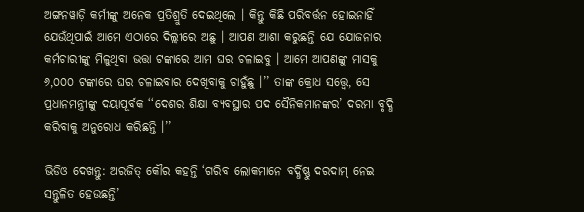ଅଙ୍ଗନୱାଡ଼ି କର୍ମୀଙ୍କୁ ଅନେକ ପ୍ରତିଶ୍ରୁତି ଦେଇଥିଲେ । କିନ୍ତୁ କିଛି ପରିବର୍ତ୍ତନ ହୋଇନାହିଁ ଯେଉଁଥିପାଇଁ ଆମେ ଏଠାରେ ଦିଲ୍ଲୀରେ ଅଛୁ । ଆପଣ ଆଶା କରୁଛନ୍ତି ଯେ ଯୋଜନାର କର୍ମଚାରୀଙ୍କୁ ମିଳୁଥିବା ଭତ୍ତା ଟଙ୍କାରେ ଆମ ଘର ଚଳାଇବୁ । ଆମେ ଆପଣଙ୍କୁ ମାସକୁ ୬,୦୦୦ ଟଙ୍କାରେ ଘର ଚଳାଇବାର ଦେଖିବାକୁ ଚାହୁଁଛୁ ।’’ ତାଙ୍କ କ୍ରୋଧ ସତ୍ତ୍ଵେ, ସେ ପ୍ରଧାନମନ୍ତ୍ରୀଙ୍କୁ ଦୟାପୂର୍ବକ ‘‘ଦେଶର ଶିକ୍ଷା ବ୍ୟବସ୍ଥାର ପଦ ସୈନିକମାନଙ୍କର’ ଦରମା ବୃଦ୍ଧି କରିବାକୁ ଅନୁରୋଧ କରିଛନ୍ତି ।’’

ଭିଡିଓ ଦେଖନ୍ତୁ: ଅରଜିତ୍ କୌର କହନ୍ତି ‘ଗରିବ ଲୋକମାନେ ବର୍ଦ୍ଧିଷ୍ଣୁ ଦରଦାମ୍ ନେଇ ସନ୍ତୁଳିତ ହେଉଛନ୍ତି’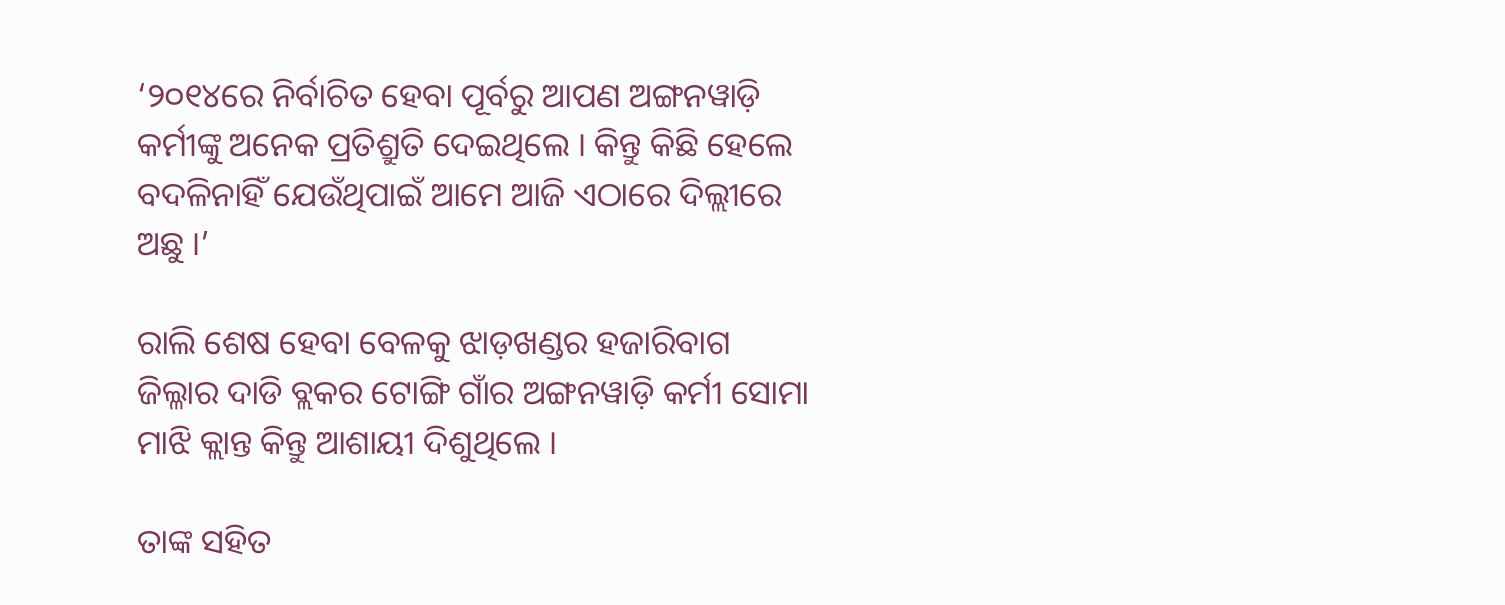‘୨୦୧୪ରେ ନିର୍ବାଚିତ ହେବା ପୂର୍ବରୁ ଆପଣ ଅଙ୍ଗନୱାଡ଼ି କର୍ମୀଙ୍କୁ ଅନେକ ପ୍ରତିଶ୍ରୁତି ଦେଇଥିଲେ । କିନ୍ତୁ କିଛି ହେଲେ ବଦଳିନାହିଁ ଯେଉଁଥିପାଇଁ ଆମେ ଆଜି ଏଠାରେ ଦିଲ୍ଲୀରେ ଅଛୁ ।’

ରାଲି ଶେଷ ହେବା ବେଳକୁ ଝାଡ଼ଖଣ୍ଡର ହଜାରିବାଗ ଜିଲ୍ଳାର ଦାଡି ବ୍ଲକର ଟୋଙ୍ଗି ଗାଁର ଅଙ୍ଗନୱାଡ଼ି କର୍ମୀ ସୋମା ମାଝି କ୍ଲାନ୍ତ କିନ୍ତୁ ଆଶାୟୀ ଦିଶୁଥିଲେ ।

ତାଙ୍କ ସହିତ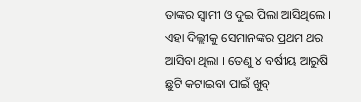ତାଙ୍କର ସ୍ୱାମୀ ଓ ଦୁଇ ପିଲା ଆସିଥିଲେ । ଏହା ଦିଲ୍ଲୀକୁ ସେମାନଙ୍କର ପ୍ରଥମ ଥର ଆସିବା ଥିଲା । ତେଣୁ ୪ ବର୍ଷୀୟ ଆରୁଷି ଛୁଟି କଟାଇବା ପାଇଁ ଖୁବ୍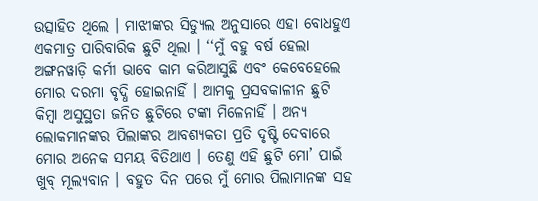ଉତ୍ସାହିତ ଥିଲେ । ମାଝୀଙ୍କର ସିଡ୍ୟୁଲ ଅନୁସାରେ ଏହା ବୋଧହୁଏ ଏକମାତ୍ର ପାରିବାରିକ ଛୁଟି ଥିଲା । ‘‘ମୁଁ ବହୁ ବର୍ଷ ହେଲା ଅଙ୍ଗନୱାଡ଼ି କର୍ମୀ ଭାବେ କାମ କରିଆସୁଛି ଏବଂ କେବେହେଲେ ମୋର ଦରମା ବୃଦ୍ଧି ହୋଇନାହିଁ । ଆମକୁ ପ୍ରସବକାଳୀନ ଛୁଟି କିମ୍ବା ଅସୁସ୍ଥତା ଜନିତ ଛୁଟିରେ ଟଙ୍କା ମିଳେନାହିଁ । ଅନ୍ୟ ଲୋକମାନଙ୍କର ପିଲାଙ୍କର ଆବଶ୍ୟକତା ପ୍ରତି ଦୃଷ୍ଟି ଦେବାରେ ମୋର ଅନେକ ସମୟ ବିତିଥାଏ । ତେଣୁ ଏହି ଛୁଟି ମୋ’ ପାଇଁ ଖୁବ୍ ମୂଲ୍ୟବାନ । ବହୁତ ଦିନ ପରେ ମୁଁ ମୋର ପିଲାମାନଙ୍କ ସହ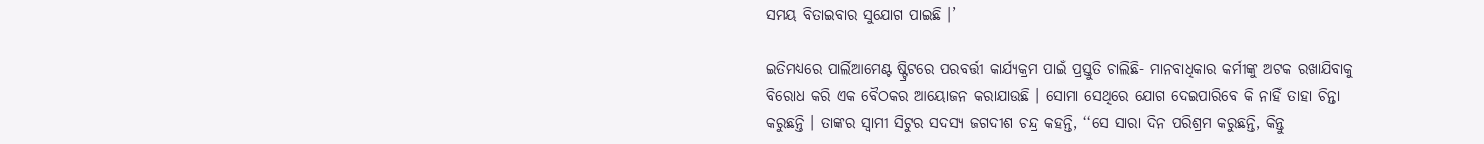ସମୟ ବିତାଇବାର ସୁଯୋଗ ପାଇଛି ।’

ଇତିମଧ୍ୟରେ ପାର୍ଲିଆମେଣ୍ଟ ଷ୍ଟ୍ରିଟରେ ପରବର୍ତ୍ତୀ କାର୍ଯ୍ୟକ୍ରମ ପାଇଁ ପ୍ରସ୍ତୁତି ଚାଲିଛି- ମାନବାଧିକାର କର୍ମୀଙ୍କୁ ଅଟକ ରଖାଯିବାକୁ ବିରୋଧ କରି ଏକ ବୈଠକର ଆୟୋଜନ କରାଯାଉଛି । ସୋମା ସେଥିରେ ଯୋଗ ଦେଇପାରିବେ କି ନାହିଁ ତାହା ଚିନ୍ତା କରୁଛନ୍ତି । ତାଙ୍କର ସ୍ୱାମୀ ସିଟୁର ସଦସ୍ୟ ଜଗଦୀଶ ଚନ୍ଦ୍ର କହନ୍ତି, ‘‘ସେ ସାରା ଦିନ ପରିଶ୍ରମ କରୁଛନ୍ତି, କିନ୍ତୁ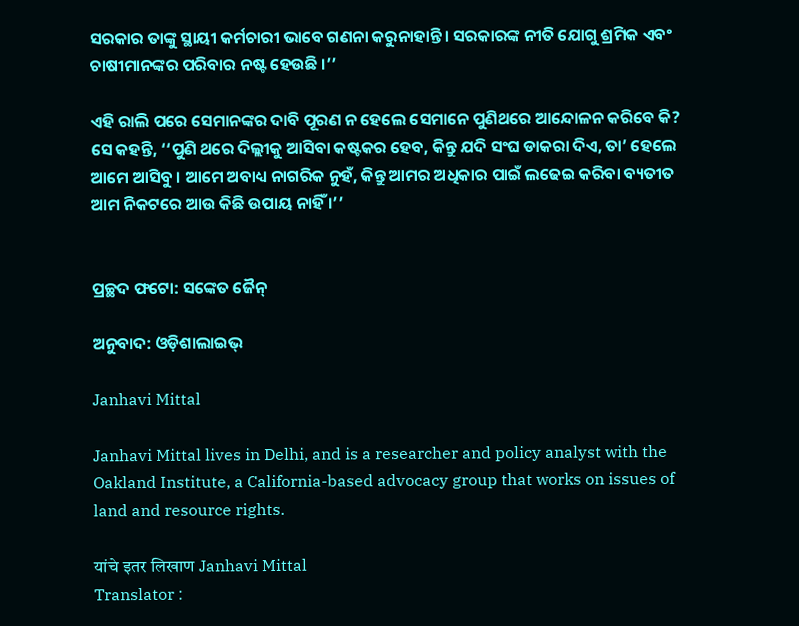ସରକାର ତାଙ୍କୁ ସ୍ଥାୟୀ କର୍ମଚାରୀ ଭାବେ ଗଣନା କରୁନାହାନ୍ତି । ସରକାରଙ୍କ ନୀତି ଯୋଗୁ ଶ୍ରମିକ ଏବଂ ଚାଷୀମାନଙ୍କର ପରିବାର ନଷ୍ଟ ହେଉଛି ।’’

ଏହି ରାଲି ପରେ ସେମାନଙ୍କର ଦାବି ପୂରଣ ନ ହେଲେ ସେମାନେ ପୁଣିଥରେ ଆନ୍ଦୋଳନ କରିବେ କି?  ସେ କହନ୍ତି, ‘‘ପୁଣି ଥରେ ଦିଲ୍ଲୀକୁ ଆସିବା କଷ୍ଟକର ହେବ, କିନ୍ତୁ ଯଦି ସଂଘ ଡାକରା ଦିଏ, ତା’ ହେଲେ ଆମେ ଆସିବୁ । ଆମେ ଅବାଧ୍ୟ ନାଗରିକ ନୁହଁ, କିନ୍ତୁ ଆମର ଅଧିକାର ପାଇଁ ଲଢେଇ କରିବା ବ୍ୟତୀତ ଆମ ନିକଟରେ ଆଉ କିଛି ଉପାୟ ନାହିଁ ।’’


ପ୍ରଚ୍ଛଦ ଫଟୋ: ସଙ୍କେତ ଜୈନ୍

ଅନୁବାଦ: ଓଡ଼ିଶାଲାଇଭ୍‍

Janhavi Mittal

Janhavi Mittal lives in Delhi, and is a researcher and policy analyst with the Oakland Institute, a California-based advocacy group that works on issues of land and resource rights.

यांचे इतर लिखाण Janhavi Mittal
Translator :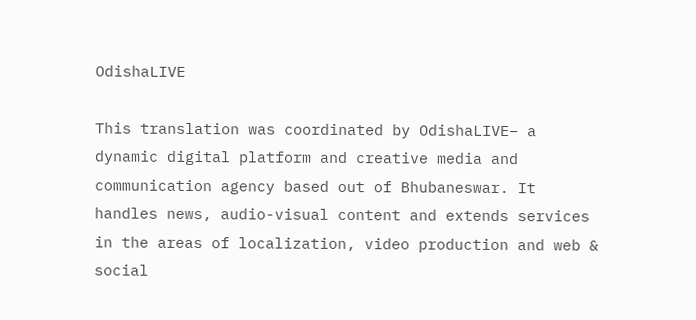OdishaLIVE

This translation was coordinated by OdishaLIVE– a dynamic digital platform and creative media and communication agency based out of Bhubaneswar. It handles news, audio-visual content and extends services in the areas of localization, video production and web & social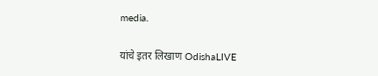media.

यांचे इतर लिखाण OdishaLIVE